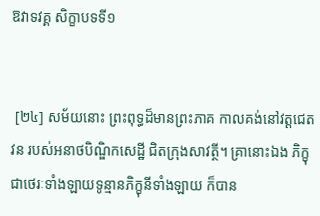ឱវាទវគ្គ សិក្ខាបទទី១


 [២៤] សម័យនោះ ព្រះពុទ្ធដ៏មានព្រះភាគ កាលគង់នៅវត្តជេតវន របស់អនាថបិណ្ឌិកសេដ្ឋី ជិតក្រុងសាវត្ថី។ គ្រានោះឯង ភិក្ខុជាថេរៈទាំងឡាយទូន្មានភិក្ខុនីទាំងឡាយ ក៏បាន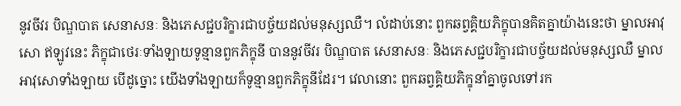នូវចីវរ បិណ្ឌបាត សេនាសនៈ និងភេសជ្ជបរិក្ខារជាបច្ច័យដល់មនុស្សឈឺ។ លំដាប់នោះ ពួកឆព្វគ្គិយភិក្ខុបានគិតគ្នាយ៉ាងនេះថា ម្នាលអាវុសោ ឥឡូវនេះ ភិក្ខុជាថេរៈទាំងឡាយទូន្មានពួកភិក្ខុនី បាននូវចីវរ បិណ្ឌបាត សេនាសនៈ និងភេសជ្ជបរិក្ខារជាបច្ច័យដល់មនុស្សឈឺ ម្នាលអាវុសោទាំងឡាយ បើដូច្នោះ យើងទាំងឡាយក៏ទូន្មានពួកភិក្ខុនីដែរ។ វេលានោះ ពួកឆព្វគ្គិយភិក្ខុនាំគ្នាចូលទៅរក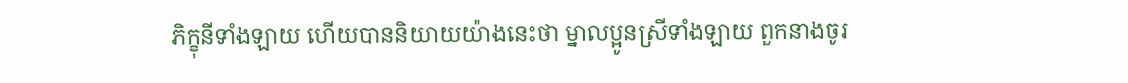ភិក្ខុនីទាំងឡាយ ហើយបាននិយាយយ៉ាងនេះថា ម្នាលប្អូនស្រីទាំងឡាយ ពួកនាងចូរ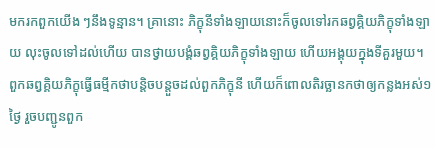មករកពួកយើង ៗនឹងទូន្មាន។ គ្រានោះ ភិក្ខុនីទាំងឡាយនោះក៏ចូលទៅរកឆព្វគ្គិយភិក្ខុទាំងឡាយ លុះចូលទៅដល់ហើយ បានថ្វាយបង្គំឆព្វគ្គិយភិក្ខុទាំងឡាយ ហើយអង្គុយក្នុងទីគួរមួយ។ ពួកឆព្វគ្គិយភិក្ខុធ្វើធម្មីកថាបន្តិចបន្តួចដល់ពួកភិក្ខុនី ហើយក៏ពោលតិរច្ឆានកថាឲ្យកន្លងអស់១ថ្ងៃ រួចបញ្ជូនពួក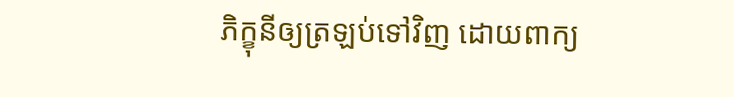ភិក្ខុនីឲ្យត្រឡប់ទៅវិញ ដោយពាក្យ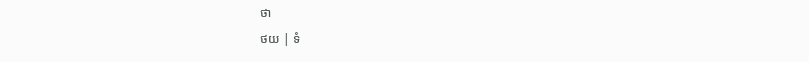ថា
ថយ | ទំ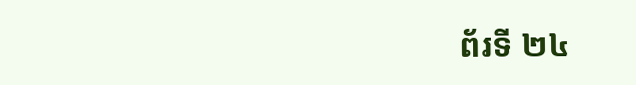ព័រទី ២៤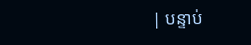| បន្ទាប់